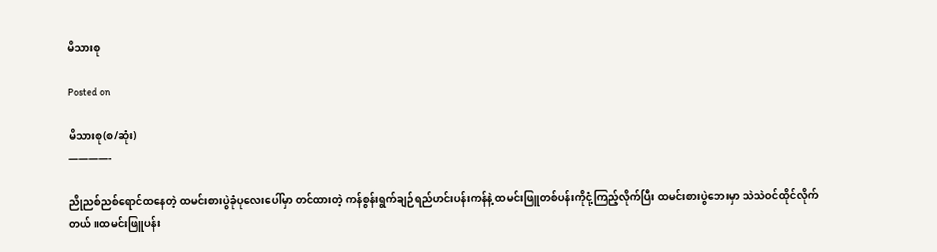မိသားစု

Posted on

မိသားစု(စ/ဆုံး)
————-

ညိုညစ်ညစ်ရောင်ထနေတဲ့ ထမင်းစားပွဲခုံပုလေးပေါ်မှာ တင်ထားတဲ့ ကန်စွန်းရွက်ချဉ်ရည်ဟင်းပန်းကန်နဲ့ ထမင်းဖြူတစ်ပန်းကိုငုံ့ကြည့်လိုက်ပြီး ထမင်းစားပွဲဘေးမှာ သဲသဲဝင်ထိုင်လိုက်တယ်။ထမင်းဖြူပန်း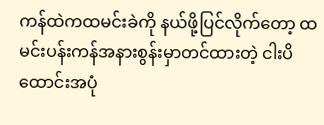ကန်ထဲကထမင်းခဲကို နယ်ဖို့ပြင်လိုက်တော့ ထမင်းပန်းကန်အနားစွန်းမှာတင်ထားတဲ့ ငါးပိထောင်းအပုံ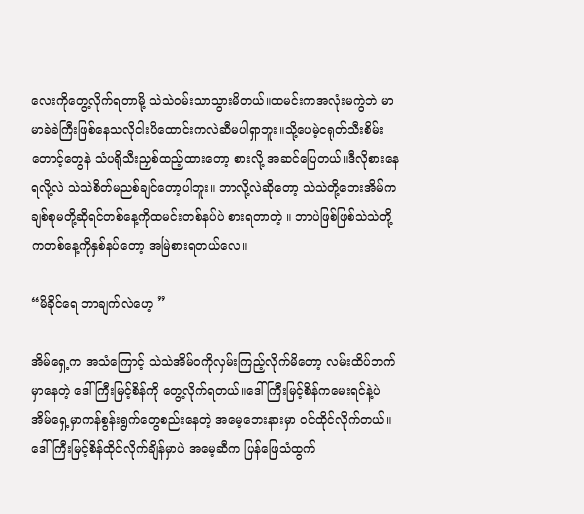လေးကိုတွေ့လိုက်ရတာမို့ သဲသဲဝမ်းသာသွားမိတယ်။ထမင်းကအလုံးမကွဲဘဲ မာမာခဲခဲကြီးဖြစ်နေသလိုငါးပိထောင်းကလဲဆီမပါရှာဘူး။သို့ပေမဲ့ငရုတ်သီးစိမ်းတောင့်တွေနဲ သံပရိုသီးညှစ်ထည့်ထားတော့ စားလို့ အဆင်ပြေတယ်။ဒီလိုစားနေရလို့လဲ သဲသဲစိတ်မညစ်ချင်တော့ပါဘူး။ ဘာလို့လဲဆိုတော့ သဲသဲတို့ဘေးအိမ်က ချစ်စုမတို့ဆိုရင်တစ်နေ့ကိုထမင်းတစ်နပ်ပဲ စားရတာတဲ့ ။ ဘာပဲဖြစ်ဖြစ်သဲသဲတို့ကတစ်နေ့ကိုနှစ်နပ်တော့ အမြဲစားရတယ်လေ။

“မိခိုင်ရေ ဘာချက်လဲဟေ့ ”

အိမ်ရှေ့က အသံကြောင့် သဲသဲအိမ်ဝကိုလှမ်းကြည့်လိုက်မိတော့ လမ်းထိပ်ဘက်မှာနေတဲ့ ဒေါ်ကြီးမြင့်စိန်ကို တွေ့လိုက်ရတယ်။ဒေါ်ကြီးမြင့်စိန်ကမေးရင်နဲ့ပဲ အိမ်ရှေ့မှာကန်စွန်းရွက်တွေစည်းနေတဲ့ အမေ့ဘေးနားမှာ ဝင်ထိုင်လိုက်တယ်။ဒေါ်ကြီးမြင့်စိန်ထိုင်လိုက်ချိန်မှာပဲ အမေ့ဆီက ပြန်ဖြေသံထွက်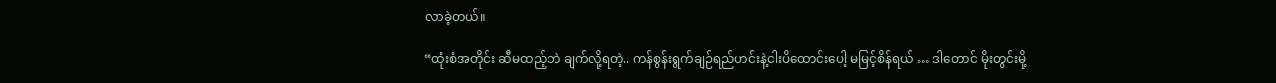လာခဲ့တယ်။

“ထုံးစံအတိုင်း ဆီမထည့်ဘဲ ချက်လို့ရတဲ့.. ကန်စွန်းရွက်ချဉ်ရည်ဟင်းနဲ့ငါးပိထောင်းပေါ့ မမြင့်စိန်ရယ် … ဒါတောင် မိုးတွင်းမို့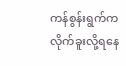ကန်စွန်းရွက်ကလိုက်ခူးလို့ရနေ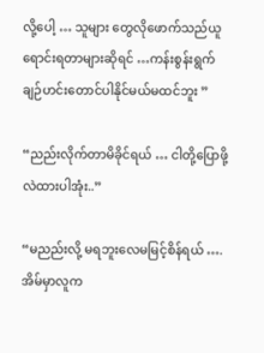လို့ပေါ့ … သူများ တွေလိုဖောက်သည်ယူရောင်းရတာများဆိုရင် …ကန်းစွန်းရွက် ချဉ်ဟင်းတောင်ပါနိုင်မယ်မထင်ဘူး ”

“ညည်းလိုက်တာမိခိုင်ရယ် … ငါတို့ပြောဖို့လဲထားပါအုံး..”

“မညည်းလို့ မရဘူးလေမမြင့်စိန်ရယ် ….အိမ်မှာလူက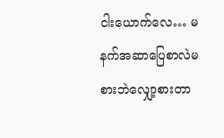ငါးယောက်လေ… မနက်အဆာပြေစာလဲမစားဘဲလျှော့စားတာ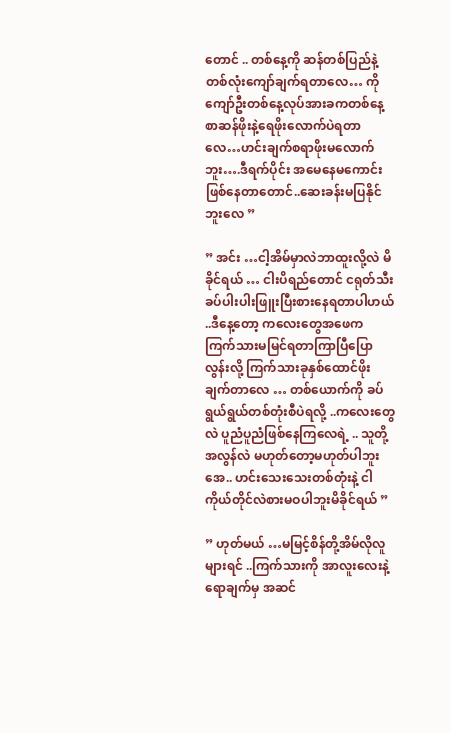တောင် .. တစ်နေ့ကို ဆန်တစ်ပြည်နဲ့တစ်လုံးကျော်ချက်ရတာလေ… ကိုကျော်ဦးတစ်နေ့လုပ်အားခကတစ်နေ့စာဆန်ဖိုးနဲ့ရေဖိုးလောက်ပဲရတာလေ…ဟင်းချက်စရာဖိုးမလောက်ဘူး….ဒီရက်ပိုင်း အမေနေမကောင်းဖြစ်နေတာတောင်..ဆေးခန်းမပြနိုင်ဘူးလေ ”

” အင်း …ငါ့အိမ်မှာလဲဘာထူးလို့လဲ မိခိုင်ရယ် … ငါးပိရည်တောင် ငရုတ်သီးခပ်ပါးပါးဖြူးပြီးစားနေရတာပါဟယ် ..ဒီနေ့တော့ ကလေးတွေအဖေက ကြက်သားမမြင်ရတာကြာပြီပြောလွန်းလို့ ကြက်သားခုနှစ်ထောင်ဖိုးချက်တာလေ … တစ်ယောက်ကို ခပ်ရွယ်ရွယ်တစ်တုံးစီပဲရလို့ ..ကလေးတွေလဲ ပူညံပူညံဖြစ်နေကြလေရဲ့ .. သူတို့အလွန်လဲ မဟုတ်တော့မဟုတ်ပါဘူးအေ.. ဟင်းသေးသေးတစ်တုံးနဲ့ ငါကိုယ်တိုင်လဲစားမဝပါဘူးမိခိုင်ရယ် ”

” ဟုတ်မယ် …မမြင့်စိန်တို့အိမ်လိုလူများရင် ..ကြက်သားကို အာလူးလေးနဲ့ရောချက်မှ အဆင်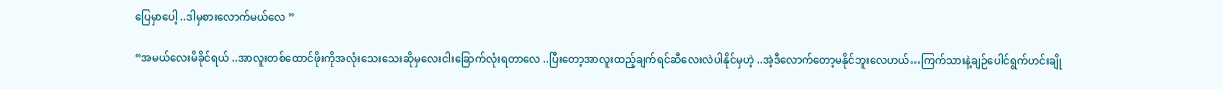ပြေမှာပေါ့ ..ဒါမှစားလောက်မယ်လေ ”

“အမယ်လေးမိခိုင်ရယ် ..အာလူးတစ်ထောင်ဖိုးကိုအလုံးသေးသေးဆိုမှလေးငါးခြောက်လုံးရတာလေ ..ပြီးတော့အာလူးထည့်ချက်ရင်ဆီလေးလဲပါနိုင်မှဟဲ့ ..အဲ့ဒီလောက်တော့မနိုင်ဘူးလေဟယ်…ကြက်သားနဲ့ချဉ်ပေါင်ရွက်ဟင်းချို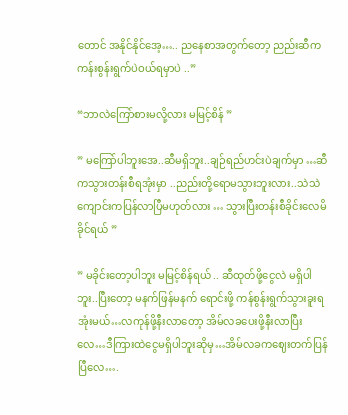တောင် အနိုင်နိုင်အေ့….. ညနေစာအတွက်တော့ ညည်းဆီကကန်းစွန်းရွက်ပဲဝယ်ရမှာပဲ ..”

“ဘာလဲကြော်စားမလို့လား မမြင့်စိန် ”

” မကြော်ပါဘူးအေ..ဆီမရှိဘူး..ချဉ်ရည်ဟင်းပဲချက်မှာ …ဆီကသွားတန်းစီရအုံးမှာ ..ညည်းတို့ရောမသွားဘူးလား..သဲသဲကျောင်းကပြန်လာပြီမဟုတ်လား … သွားပြီးတန်းစီခိုင်းလေမိခိုင်ရယ် ”

” မခိုင်းတော့ပါဘူး မမြင့်စိန်ရယ် .. ဆီထုတ်ဖို့ငွေလဲ မရှိပါဘူး..ပြီးတော့ မနက်ဖြန်မနက် ရောင်းဖို့ ကန်စွန်းရွက်သွားခူးရအုံးမယ်…လကုန်ဖို့နီးလာတော့ အိမ်လခပေးဖို့နီးလာပြီးလေ…ဒီကြားထဲငွေမရှိပါဘူးဆိုမှ…အိမ်လခကဈေးတက်ပြန်ပြီလေ….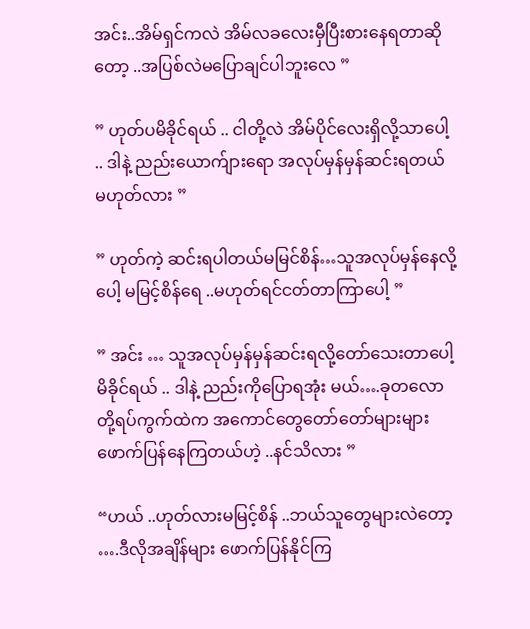အင်း..အိမ်ရှင်ကလဲ အိမ်လခလေးမှီပြီးစားနေရတာဆိုတော့ ..အပြစ်လဲမပြောချင်ပါဘူးလေ ”

” ဟုတ်ပမိခိုင်ရယ် .. ငါတို့လဲ အိမ်ပိုင်လေးရှိလို့သာပေါ့ .. ဒါနဲ့ ညည်းယောက်ျားရော အလုပ်မှန်မှန်ဆင်းရတယ် မဟုတ်လား ”

” ဟုတ်ကဲ့ ဆင်းရပါတယ်မမြင်စိန်…သူအလုပ်မှန်နေလို့ပေါ့ မမြင့်စိန်ရေ ..မဟုတ်ရင်ငတ်တာကြာပေါ့ ”

” အင်း … သူအလုပ်မှန်မှန်ဆင်းရလို့တော်သေးတာပေါ့ မိခိုင်ရယ် .. ဒါနဲ့ ညည်းကိုပြောရအုံး မယ်….ခုတလော တို့ရပ်ကွက်ထဲက အကောင်တွေတော်တော်များများ ဖောက်ပြန်နေကြတယ်ဟဲ့ ..နင်သိလား ”

“ဟယ် ..ဟုတ်လားမမြင့်စိန် ..ဘယ်သူတွေများလဲတော့ ….ဒီလိုအချိန်များ ဖောက်ပြန်နိုင်ကြ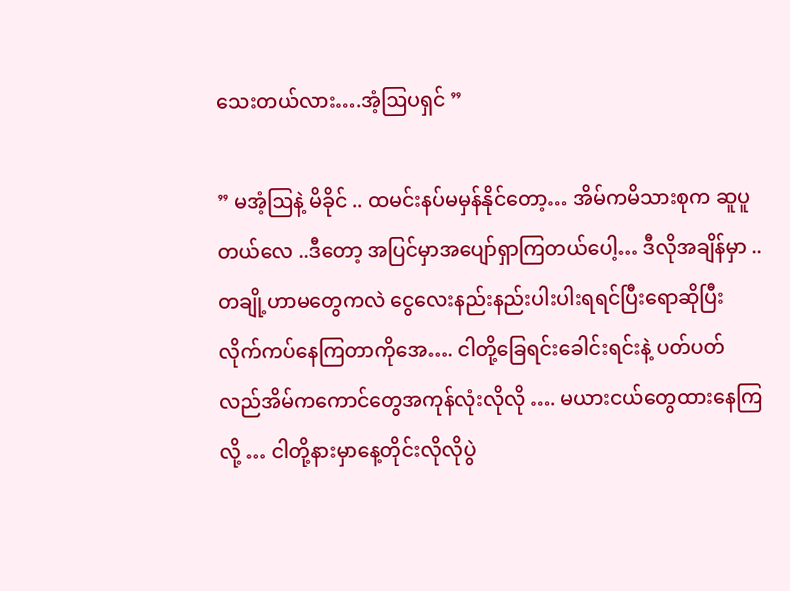သေးတယ်လား….အံ့ဩပရှင် ”

” မအံ့ဩနဲ့ မိခိုင် .. ထမင်းနပ်မမှန်နိုင်တော့… အိမ်ကမိသားစုက ဆူပူတယ်လေ ..ဒီတော့ အပြင်မှာအပျော်ရှာကြတယ်ပေါ့… ဒီလိုအချိန်မှာ ..တချို့ဟာမတွေကလဲ ငွေလေးနည်းနည်းပါးပါးရရင်ပြီးရောဆိုပြီးလိုက်ကပ်နေကြတာကိုအေ…. ငါတို့ခြေရင်းခေါင်းရင်းနဲ့ ပတ်ပတ်လည်အိမ်ကကောင်တွေအကုန်လုံးလိုလို …. မယားငယ်တွေထားနေကြလို့ … ငါတို့နားမှာနေ့တိုင်းလိုလိုပွဲ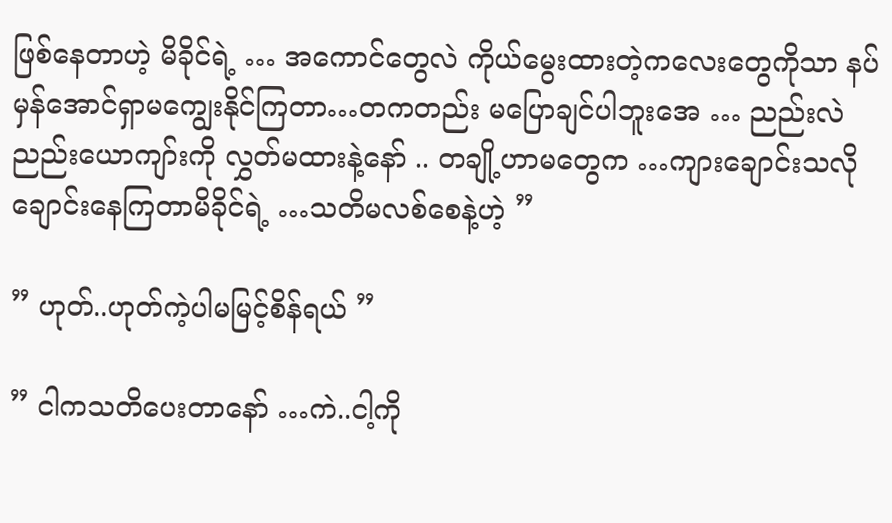ဖြစ်နေတာဟဲ့ မိခိုင်ရဲ့ … အကောင်တွေလဲ ကိုယ်မွေးထားတဲ့ကလေးတွေကိုသာ နပ်မှန်အောင်ရှာမကျွေးနိုင်ကြတာ…တကတည်း မပြောချင်ပါဘူးအေ … ညည်းလဲညည်းယောကျာ်းကို လွှတ်မထားနဲ့နော် .. တချို့ဟာမတွေက …ကျားချောင်းသလိုချောင်းနေကြတာမိခိုင်ရဲ့ …သတိမလစ်စေနဲ့ဟဲ့ ”

” ဟုတ်..ဟုတ်ကဲ့ပါမမြင့်စိန်ရယ် ”

” ငါကသတိပေးတာနော် …ကဲ..ငါ့ကို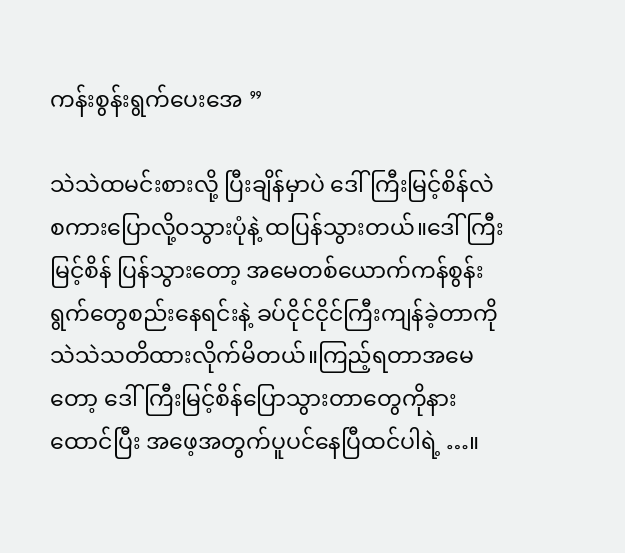ကန်းစွန်းရွက်ပေးအေ ”

သဲသဲထမင်းစားလို့ ပြီးချိန်မှာပဲ ဒေါ်ကြီးမြင့်စိန်လဲ စကားပြောလို့၀သွားပုံနဲ့ ထပြန်သွားတယ်။ဒေါ်ကြီးမြင့်စိန် ပြန်သွားတော့ အမေတစ်ယောက်ကန်စွန်းရွက်တွေစည်းနေရင်းနဲ့ ခပ်ငိုင်ငိုင်ကြီးကျန်ခဲ့တာကို သဲသဲသတိထားလိုက်မိတယ်။ကြည့်ရတာအမေတော့ ဒေါ်ကြီးမြင့်စိန်ပြောသွားတာတွေကိုနားထောင်ပြီး အဖေ့အတွက်ပူပင်နေပြီထင်ပါရဲ့ …။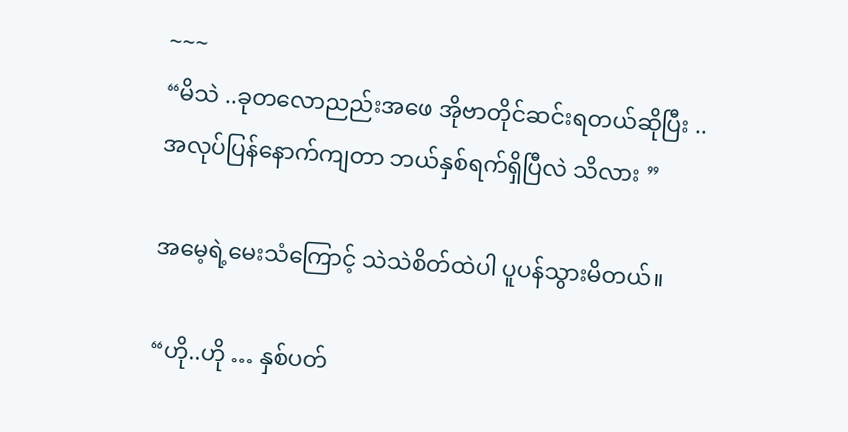~~~
“မိသဲ ..ခုတလောညည်းအဖေ အိုဗာတိုင်ဆင်းရတယ်ဆိုပြီး ..အလုပ်ပြန်နောက်ကျတာ ဘယ်နှစ်ရက်ရှိပြီလဲ သိလား ”

အမေ့ရဲ့မေးသံကြောင့် သဲသဲစိတ်ထဲပါ ပူပန်သွားမိတယ်။

“ဟို..ဟို … နှစ်ပတ်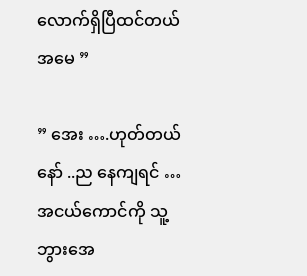လောက်ရှိပြီထင်တယ်အမေ ”

” အေး ….ဟုတ်တယ်နော် ..ည နေကျရင် … အငယ်ကောင်ကို သူ့ဘွားအေ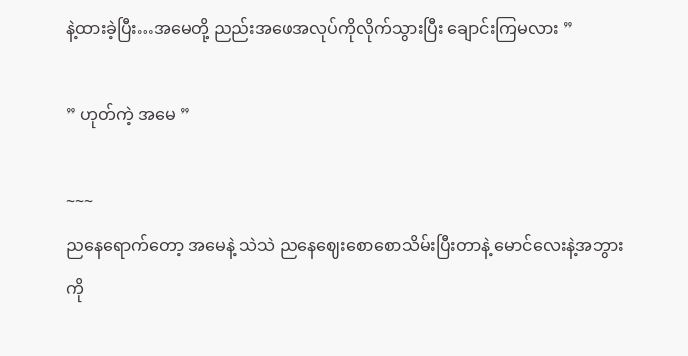နဲ့ထားခဲ့ပြီး…အမေတို့ ညည်းအဖေအလုပ်ကိုလိုက်သွားပြီး ချောင်းကြမလား ”

” ဟုတ်ကဲ့ အမေ ”

~~~
ညနေရောက်တော့ အမေနဲ့ သဲသဲ ညနေဈေးစောစောသိမ်းပြီးတာနဲ့ မောင်လေးနဲ့အဘွားကို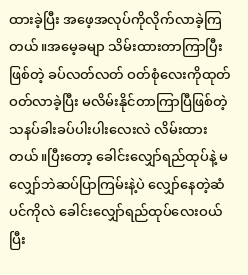ထားခဲ့ပြီး အဖေ့အလုပ်ကိုလိုက်လာခဲ့ကြတယ်။အမေ့ခမျာ သိမ်းထားတာကြာပြီးဖြစ်တဲ့ ခပ်လတ်လတ် ဝတ်စုံလေးကိုထုတ်ဝတ်လာခဲ့ပြီး မလိမ်းနိုင်တာကြာပြီဖြစ်တဲ့ သနပ်ခါးခပ်ပါးပါးလေးလဲ လိမ်းထားတယ်။ပြီးတော့ ခေါင်းလျှော်ရည်ထုပ်နဲ့ မလျှော်ဘဲဆပ်ပြာကြမ်းနဲ့ပဲ လျှော်နေတဲ့ဆံပင်ကိုလဲ ခေါင်းလျှော်ရည်ထုပ်လေးဝယ်ပြီး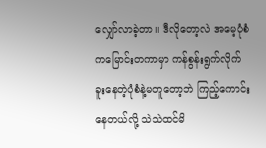လျှော်လာခဲ့တာ။ ဒီလိုတော့လဲ အမေ့ပုံစံကမြောင်းတကာမှာ ကန်စွန်းရွက်လိုက်ခူးနေတဲ့ပုံစံနဲ့မတူတော့ဘဲ ကြည့်ကောင်းနေတယ်လို့ သဲသဲထင်မိ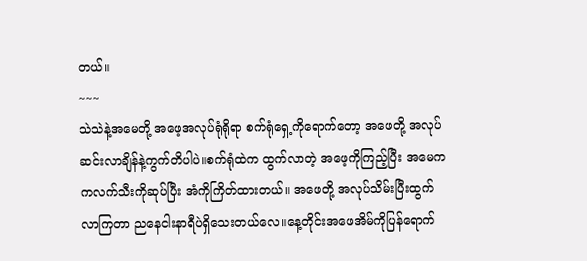တယ်။
~~~
သဲသဲနဲ့အမေတို့ အဖေ့အလုပ်ရုံရိုရာ စက်ရုံရှေ့ကိုရောက်တော့ အဖေတို့ အလုပ်ဆင်းလာချိန်နဲ့ကွက်တိပါပဲ။စက်ရုံထဲက ထွက်လာတဲ့ အဖေ့ကိုကြည့်ပြီး အမေက ကလက်သီးကိုဆုပ်ပြီး အံကိုကြိတ်ထားတယ်။ အဖေတို့ အလုပ်သိမ်းပြီးထွက်လာကြတာ ညနေငါးနာရီပဲရှိသေးတယ်လေ။နေ့တိုင်းအဖေအိမ်ကိုပြန်ရောက်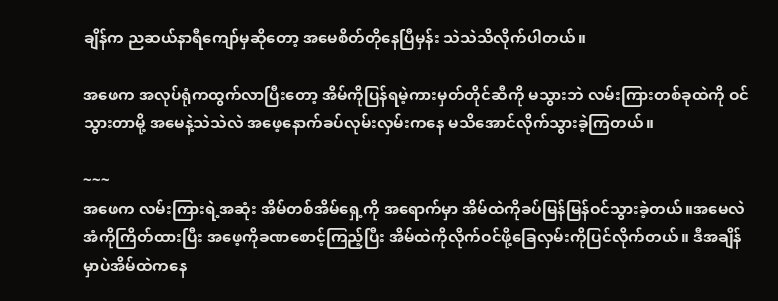ချိန်က ညဆယ်နာရီကျော်မှဆိုတော့ အမေစိတ်တိုနေပြီမှန်း သဲသဲသိလိုက်ပါတယ်။

အဖေက အလုပ်ရုံကထွက်လာပြီးတော့ အိမ်ကိုပြန်ရမဲ့ကားမှတ်တိုင်ဆီကို မသွားဘဲ လမ်းကြားတစ်ခုထဲကို ဝင်သွားတာမို့ အမေနဲ့သဲသဲလဲ အဖေ့နောက်ခပ်လုမ်းလှမ်းကနေ မသိအောင်လိုက်သွားခဲ့ကြတယ်။

~~~
အဖေက လမ်းကြားရဲ့အဆုံး အိမ်တစ်အိမ်ရှေ့ကို အရောက်မှာ အိမ်ထဲကိုခပ်မြန်မြန်ဝင်သွားခဲ့တယ်။အမေလဲအံကိုကြိတ်ထားပြီး အဖေ့ကိုခဏစောင့်ကြည့်ပြီး အိမ်ထဲကိုလိုက်ဝင်ဖို့ခြေလှမ်းကိုပြင်လိုက်တယ်။ ဒီအချိန်မှာပဲအိမ်ထဲကနေ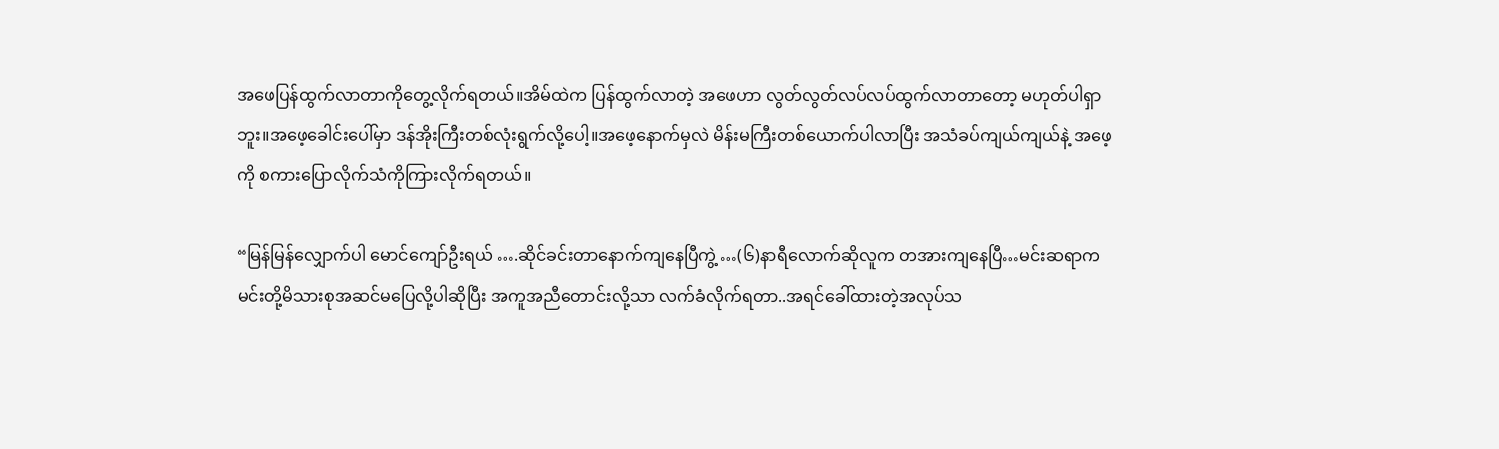အဖေပြန်ထွက်လာတာကိုတွေ့လိုက်ရတယ်။အိမ်ထဲက ပြန်ထွက်လာတဲ့ အဖေဟာ လွတ်လွတ်လပ်လပ်ထွက်လာတာတော့ မဟုတ်ပါရှာဘူး။အဖေ့ခေါင်းပေါ်မှာ ဒန်အိုးကြီးတစ်လုံးရွက်လို့ပေါ့။အဖေ့နောက်မှလဲ မိန်းမကြီးတစ်ယောက်ပါလာပြီး အသံခပ်ကျယ်ကျယ်နဲ့ အဖေ့ကို စကားပြောလိုက်သံကိုကြားလိုက်ရတယ်။

“မြန်မြန်လျှောက်ပါ မောင်ကျော်ဦးရယ် ….ဆိုင်ခင်းတာနောက်ကျနေပြီကွဲ့ …(၆)နာရီလောက်ဆိုလူက တအားကျနေပြီ…မင်းဆရာက မင်းတို့မိသားစုအဆင်မပြေလို့ပါဆိုပြီး အကူအညီတောင်းလို့သာ လက်ခံလိုက်ရတာ..အရင်ခေါ်ထားတဲ့အလုပ်သ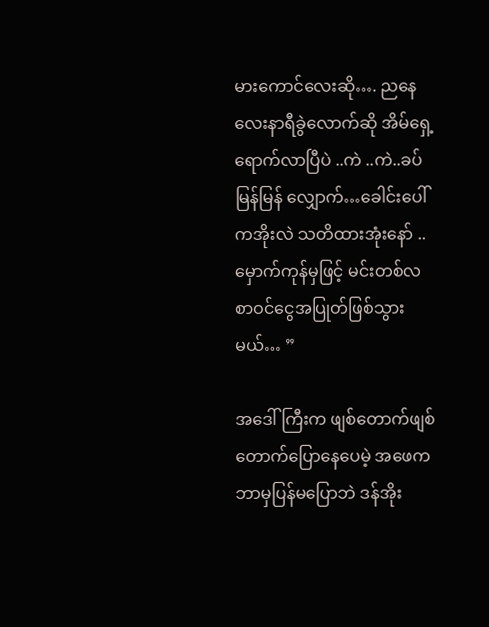မားကောင်လေးဆို…. ညနေလေးနာရီခွဲလောက်ဆို အိမ်ရှေ့ရောက်လာပြီပဲ ..ကဲ ..ကဲ..ခပ်မြန်မြန် လျှောက်…ခေါင်းပေါ်ကအိုးလဲ သတိထားအုံးနော် ..မှောက်ကုန်မှဖြင့် မင်းတစ်လစာဝင်ငွေအပြုတ်ဖြစ်သွားမယ်… ”

အဒေါ်ကြီးက ဖျစ်တောက်ဖျစ်တောက်ပြောနေပေမဲ့ အဖေကဘာမှပြန်မပြောဘဲ ဒန်အိုး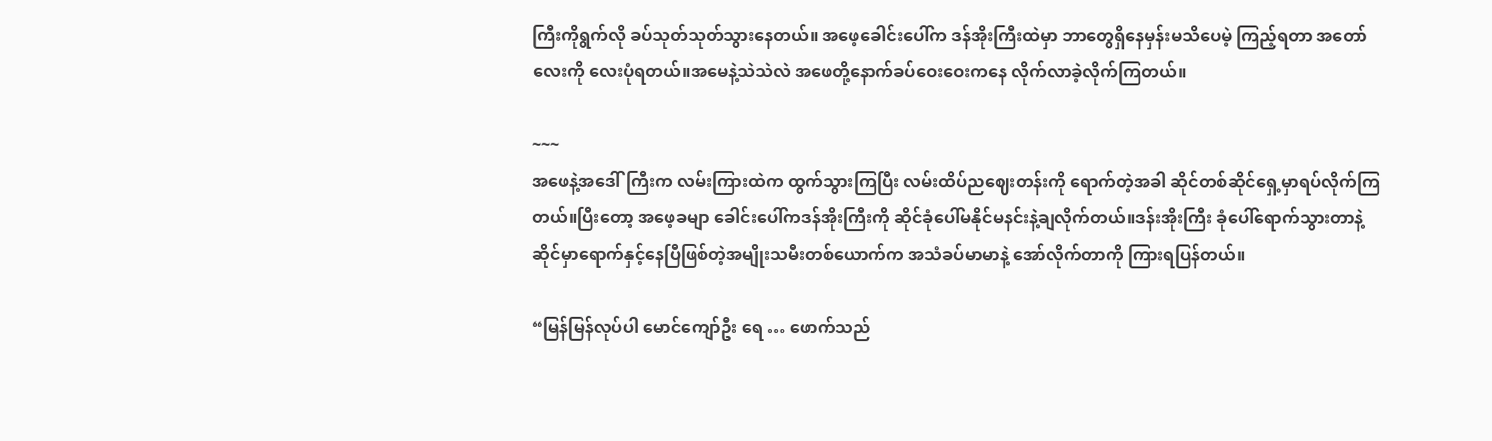ကြီးကိုရွက်လို ခပ်သုတ်သုတ်သွားနေတယ်။ အဖေ့ခေါင်းပေါ်က ဒန်အိုးကြီးထဲမှာ ဘာတွေရှိနေမှန်းမသိပေမဲ့ ကြည့်ရတာ အတော်လေးကို လေးပုံရတယ်။အမေနဲ့သဲသဲလဲ အဖေတို့နောက်ခပ်ဝေးဝေးကနေ လိုက်လာခဲ့လိုက်ကြတယ်။

~~~
အဖေနဲ့အဒေါ်ကြီးက လမ်းကြားထဲက ထွက်သွားကြပြီး လမ်းထိပ်ညဈေးတန်းကို ရောက်တဲ့အခါ ဆိုင်တစ်ဆိုင်ရှေ့မှာရပ်လိုက်ကြတယ်။ပြီးတော့ အဖေ့ခမျာ ခေါင်းပေါ်ကဒန်အိုးကြီးကို ဆိုင်ခုံပေါ်မနိုင်မနင်းနဲ့ချလိုက်တယ်။ဒန်းအိုးကြီး ခုံပေါ်ရောက်သွားတာနဲ့ ဆိုင်မှာရောက်နှင့်နေပြီဖြစ်တဲ့အမျိုးသမီးတစ်ယောက်က အသံခပ်မာမာနဲ့ အော်လိုက်တာကို ကြားရပြန်တယ်။

“မြန်မြန်လုပ်ပါ မောင်ကျော်ဦး ရေ … ဖောက်သည်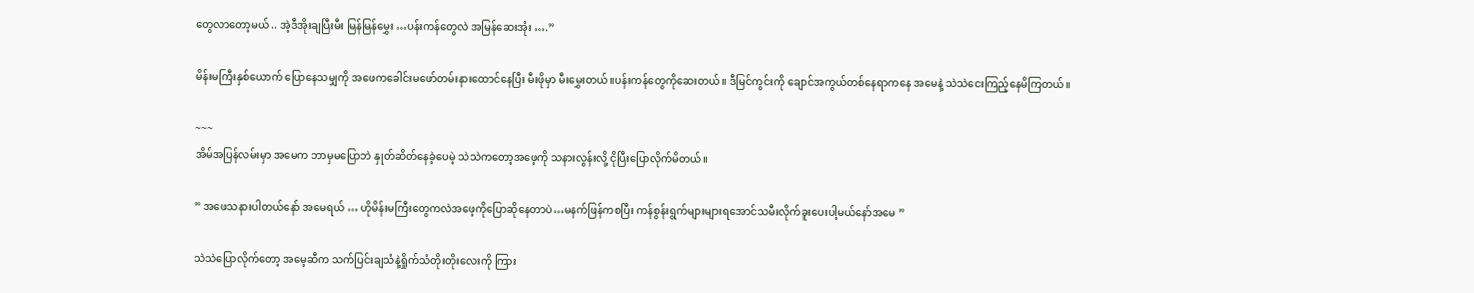တွေလာတော့မယ် .. အဲ့ဒီအိုးချပြီးမီး မြန်မြန်မွှေး …ပန်းကန်တွေလဲ အမြန်ဆေးအုံး ….”

မိန်းမကြီးနှစ်ယောက် ပြောနေသမျှကို အဖေကခေါင်းမဖော်တမ်းနားထောင်နေပြီး မီးဖိုမှာ မီးမွှေးတယ်။ပန်းကန်တွေကိုဆေးတယ်။ ဒီမြင်ကွင်းကို ချောင်အကွယ်တစ်နေရာကနေ အမေနဲ့ သဲသဲငေးကြည့်နေမိကြတယ်။

~~~
အိမ်အပြန်လမ်းမှာ အမေက ဘာမှမပြောဘဲ နှုတ်ဆိတ်နေခဲ့ပေမဲ့ သဲသဲကတော့အဖေ့ကို သနားလွန်းလို့ ငိုပြီးပြောလိုက်မိတယ်။

” အဖေသနားပါတယ်နော် အမေရယ် … ဟိုမိန်းမကြီးတွေကလဲအဖေ့ကိုပြောဆိုနေတာပဲ…မနက်ဖြန်ကစပြီး ကန်စွန်းရွက်များများရအောင်သမီးလိုက်ခူးပေးပါ့မယ်နော်အမေ ”

သဲသဲပြောလိုက်တော့ အမေ့ဆီက သက်ပြင်းချသံနဲ့ရှိုက်သံတိုးတိုးလေးကို ကြား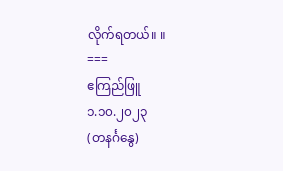လိုက်ရတယ်။ ။
===
ဧကြည်ဖြူ
၁.၁၀.၂၀၂၃
(တနင်္ဂနွေ)